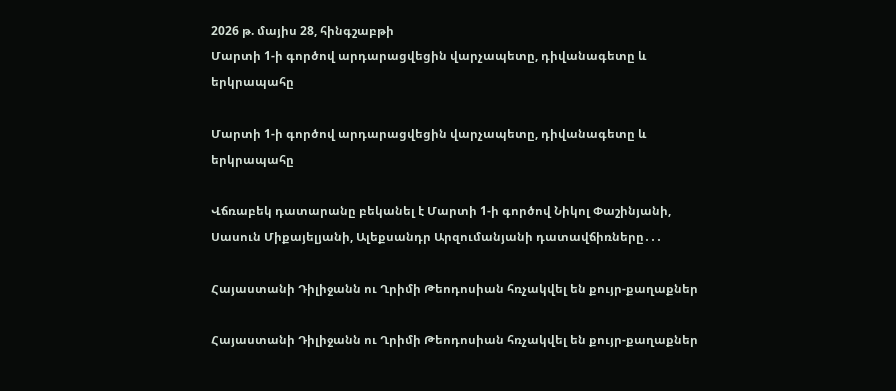2026 թ. մայիս 28, հինգշաբթի
Մարտի 1-ի գործով արդարացվեցին վարչապետը, դիվանագետը և երկրապահը

Մարտի 1-ի գործով արդարացվեցին վարչապետը, դիվանագետը և երկրապահը

Վճռաբեկ դատարանը բեկանել է Մարտի 1-ի գործով Նիկոլ Փաշինյանի, Սասուն Միքայելյանի, Ալեքսանդր Արզումանյանի դատավճիռները․․․

Հայաստանի Դիլիջանն ու Ղրիմի Թեոդոսիան հռչակվել են քույր-քաղաքներ

Հայաստանի Դիլիջանն ու Ղրիմի Թեոդոսիան հռչակվել են քույր-քաղաքներ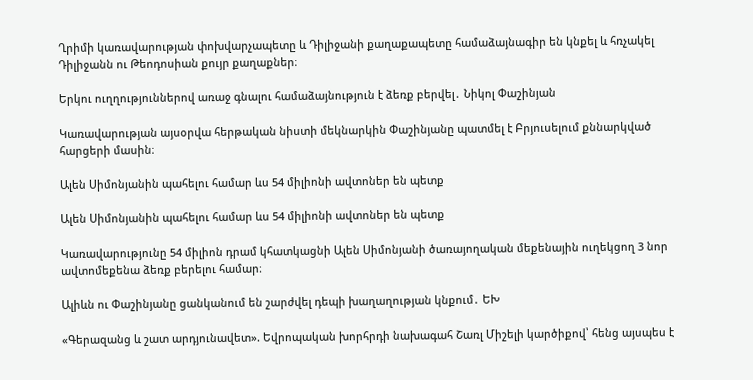Ղրիմի կառավարության փոխվարչապետը և Դիլիջանի քաղաքապետը համաձայնագիր են կնքել և հռչակել Դիլիջանն ու Թեոդոսիան քույր քաղաքներ։

Երկու ուղղություններով առաջ գնալու համաձայնություն է ձեռք բերվել․ Նիկոլ Փաշինյան

Կառավարության այսօրվա հերթական նիստի մեկնարկին Փաշինյանը պատմել է Բրյուսելում քննարկված հարցերի մասին։

Ալեն Սիմոնյանին պահելու համար ևս 54 միլիոնի ավտոներ են պետք

Ալեն Սիմոնյանին պահելու համար ևս 54 միլիոնի ավտոներ են պետք

Կառավարությունը 54 միլիոն դրամ կհատկացնի Ալեն Սիմոնյանի ծառայողական մեքենային ուղեկցող 3 նոր ավտոմեքենա ձեռք բերելու համար։

Ալիևն ու Փաշինյանը ցանկանում են շարժվել դեպի խաղաղության կնքում․ ԵԽ

«Գերազանց և շատ արդյունավետ». Եվրոպական խորհրդի նախագահ Շառլ Միշելի կարծիքով՝ հենց այսպես է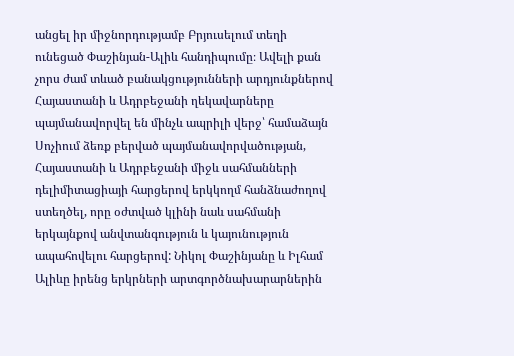անցել իր միջնորդությամբ Բրյուսելում տեղի ունեցած Փաշինյան-Ալիև հանդիպումը։ Ավելի քան չորս ժամ տևած բանակցությունների արդյունքներով Հայաստանի և Ադրբեջանի ղեկավարները պայմանավորվել են մինչև ապրիլի վերջ՝ համաձայն Սոչիում ձեռք բերված պայմանավորվածության, Հայաստանի և Ադրբեջանի միջև սահմանների դելիմիտացիայի հարցերով երկկողմ հանձնաժողով ստեղծել, որը օժտված կլինի նաև սահմանի երկայնքով անվտանգություն և կայունություն ապահովելու հարցերով: Նիկոլ Փաշինյանը և Իլհամ Ալիևը իրենց երկրների արտգործնախարարներին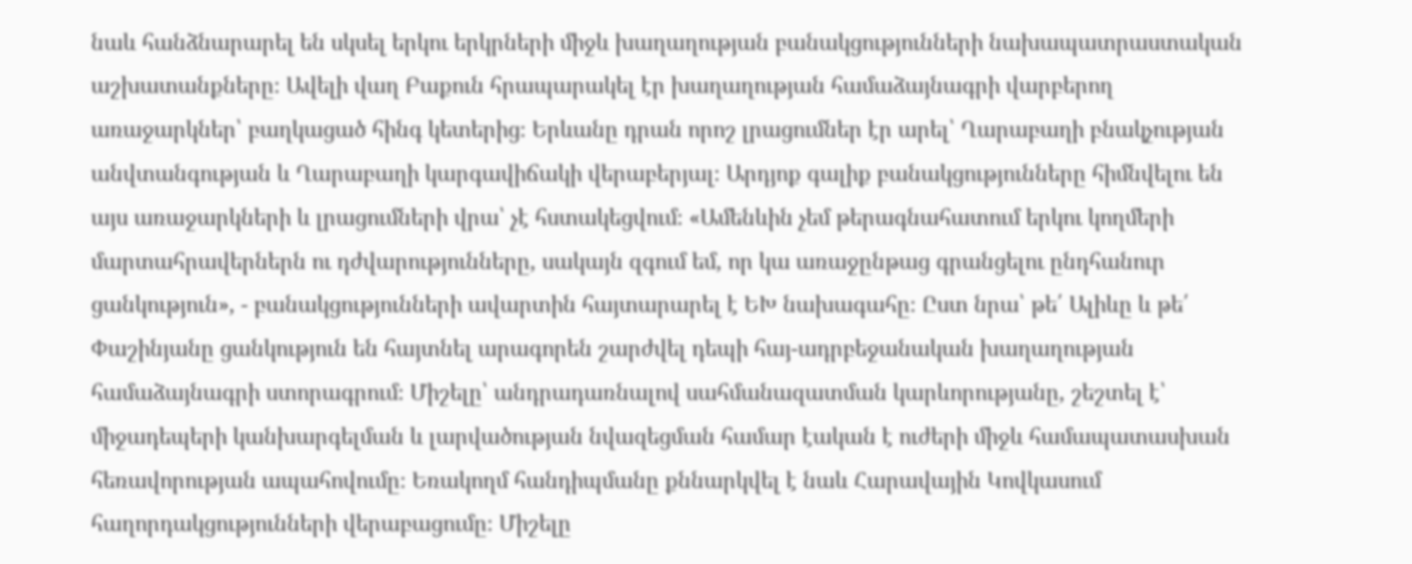նաև հանձնարարել են սկսել երկու երկրների միջև խաղաղության բանակցությունների նախապատրաստական աշխատանքները։ Ավելի վաղ Բաքուն հրապարակել էր խաղաղության համաձայնագրի վարբերող առաջարկներ՝ բաղկացած հինգ կետերից։ Երևանը դրան որոշ լրացումներ էր արել՝ Ղարաբաղի բնակչության անվտանգության և Ղարաբաղի կարգավիճակի վերաբերյալ։ Արդյոք գալիք բանակցությունները հիմնվելու են այս առաջարկների և լրացումների վրա՝ չէ հստակեցվում։ «Ամենևին չեմ թերագնահատում երկու կողմերի մարտահրավերներն ու դժվարությունները, սակայն զգում եմ, որ կա առաջընթաց գրանցելու ընդհանուր ցանկություն», - բանակցությունների ավարտին հայտարարել է ԵԽ նախագահը։ Ըստ նրա՝ թե՛ Ալիևը և թե՛ Փաշինյանը ցանկություն են հայտնել արագորեն շարժվել դեպի հայ-ադրբեջանական խաղաղության համաձայնագրի ստորագրում։ Միշելը՝ անդրադառնալով սահմանազատման կարևորությանը, շեշտել է՝ միջադեպերի կանխարգելման և լարվածության նվազեցման համար էական է ուժերի միջև համապատասխան հեռավորության ապահովումը։ Եռակողմ հանդիպմանը քննարկվել է նաև Հարավային Կովկասում հաղորդակցությունների վերաբացումը։ Միշելը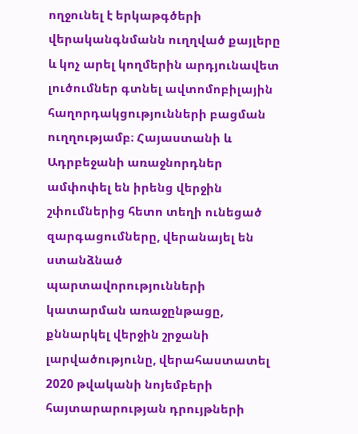ողջունել է երկաթգծերի վերականգնմանն ուղղված քայլերը և կոչ արել կողմերին արդյունավետ լուծումներ գտնել ավտոմոբիլային հաղորդակցությունների բացման ուղղությամբ։ Հայաստանի և Ադրբեջանի առաջնորդներ ամփոփել են իրենց վերջին շփումներից հետո տեղի ունեցած զարգացումները, վերանայել են ստանձնած պարտավորությունների կատարման առաջընթացը, քննարկել վերջին շրջանի լարվածությունը, վերահաստատել 2020 թվականի նոյեմբերի հայտարարության դրույթների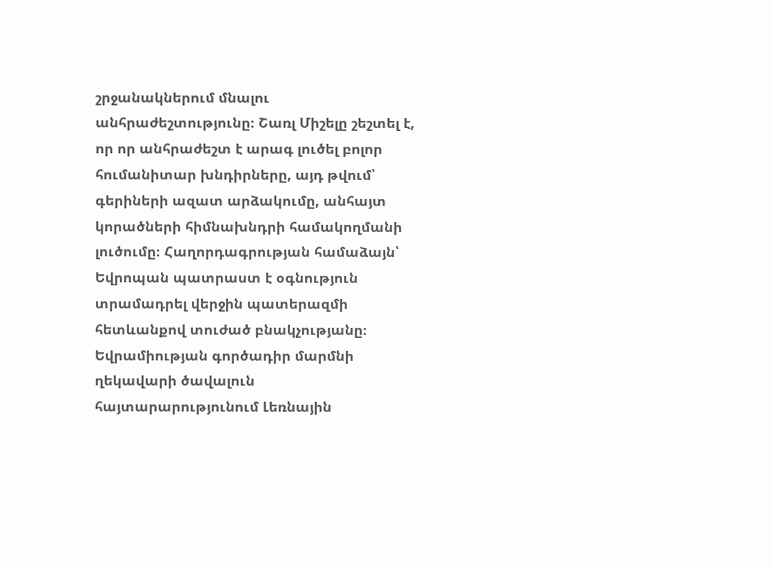շրջանակներում մնալու անհրաժեշտությունը։ Շառլ Միշելը շեշտել է, որ որ անհրաժեշտ է արագ լուծել բոլոր հումանիտար խնդիրները, այդ թվում՝ գերիների ազատ արձակումը, անհայտ կորածների հիմնախնդրի համակողմանի լուծումը։ Հաղորդագրության համաձայն՝ Եվրոպան պատրաստ է օգնություն տրամադրել վերջին պատերազմի հետևանքով տուժած բնակչությանը։ Եվրամիության գործադիր մարմնի ղեկավարի ծավալուն հայտարարությունում Լեռնային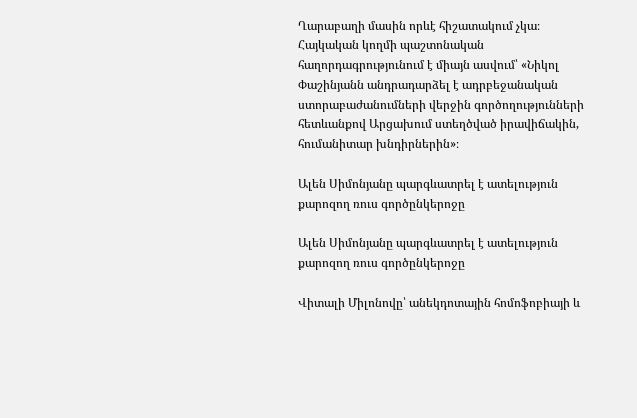Ղարաբաղի մասին որևէ հիշատակում չկա։ Հայկական կողմի պաշտոնական հաղորդագրությունում է միայն ասվում՝ «Նիկոլ Փաշինյանն անդրադարձել է ադրբեջանական ստորաբաժանումների վերջին գործողությունների հետևանքով Արցախում ստեղծված իրավիճակին, հումանիտար խնդիրներին»։

Ալեն Սիմոնյանը պարգևատրել է ատելություն քարոզող ռուս գործընկերոջը

Ալեն Սիմոնյանը պարգևատրել է ատելություն քարոզող ռուս գործընկերոջը

Վիտալի Միլոնովը՝ անեկդոտային հոմոֆոբիայի և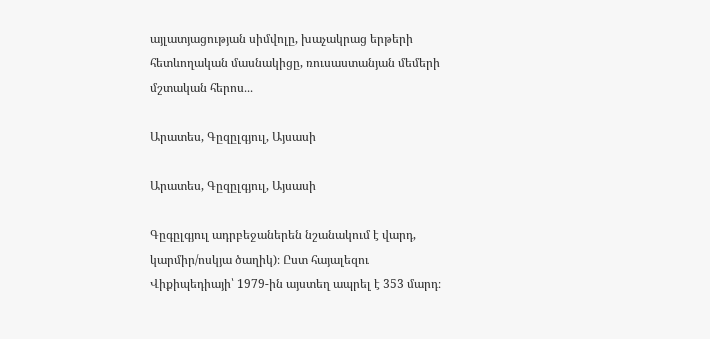այլատյացության սիմվոլը, խաչակրաց երթերի հետևողական մասնակիցը, ռուսաստանյան մեմերի մշտական հերոս․․․

Արատես, Գըզըլգյուլ, Այսասի

Արատես, Գըզըլգյուլ, Այսասի

Գըգըլգյուլ ադրբեջաներեն նշանակում է վարդ, կարմիր/ոսկյա ծաղիկ)։ Ըստ հայալեզու Վիքիպեդիայի՝ 1979-ին այստեղ ապրել է 353 մարդ։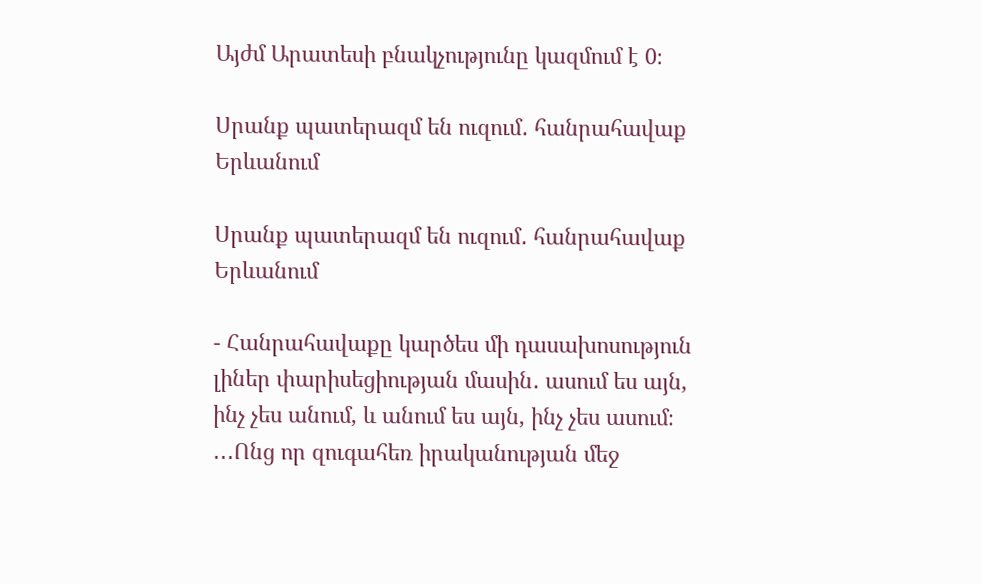Այժմ Արատեսի բնակչությունը կազմում է 0։

Սրանք պատերազմ են ուզում․ հանրահավաք Երևանում

Սրանք պատերազմ են ուզում․ հանրահավաք Երևանում

- Հանրահավաքը կարծես մի դասախոսություն լիներ փարիսեցիության մասին․ ասում ես այն, ինչ չես անում, և անում ես այն, ինչ չես ասում։ ․․․Ոնց որ զուգահեռ իրականության մեջ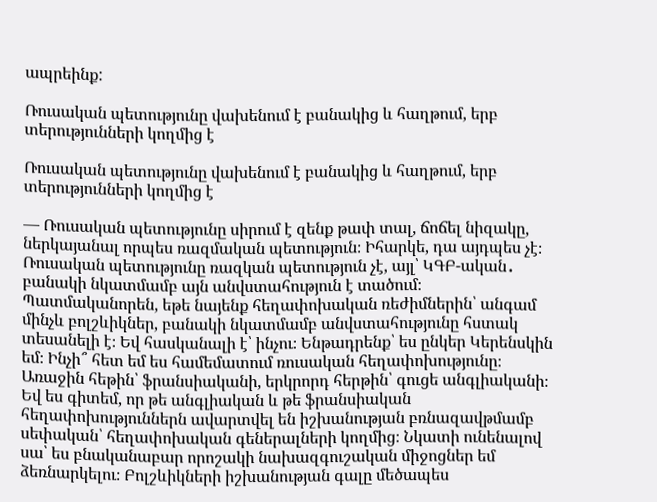ապրեինք:

Ռուսական պետությունը վախենում է բանակից և հաղթում, երբ տերությունների կողմից է

Ռուսական պետությունը վախենում է բանակից և հաղթում, երբ տերությունների կողմից է

— Ռուսական պետությունը սիրում է զենք թափ տալ, ճոճել նիզակը, ներկայանալ որպես ռազմական պետություն։ Իհարկե, դա այդպես չէ։ Ռուսական պետությունը ռազկան պետություն չէ, այլ՝ ԿԳԲ-ական․ բանակի նկատմամբ այն անվստահություն է տածում։ Պատմականորեն, եթե նայենք հեղափոխական ռեժիմներին՝ անգամ մինչև բոլշևիկներ, բանակի նկատմամբ անվստահությունը հստակ տեսանելի է։ Եվ հասկանալի է՝ ինչու։ Ենթադրենք՝ ես ընկեր Կերենսկին եմ։ Ինչի՞ հետ եմ ես համեմատում ռուսական հեղափոխությունը։ Առաջին հեթին՝ ֆրանսիականի, երկրորդ հերթին՝ գուցե անգլիականի։ Եվ ես գիտեմ, որ թե անգլիական և թե ֆրանսիական հեղափոխություններն ավարտվել են իշխանության բռնազավթմամբ սեփական՝ հեղափոխական գեներալների կողմից։ Նկատի ունենալով սա՝ ես բնականաբար որոշակի նախազգուշական միջոցներ եմ ձեռնարկելու։ Բոլշևիկների իշխանության գալը մեծապես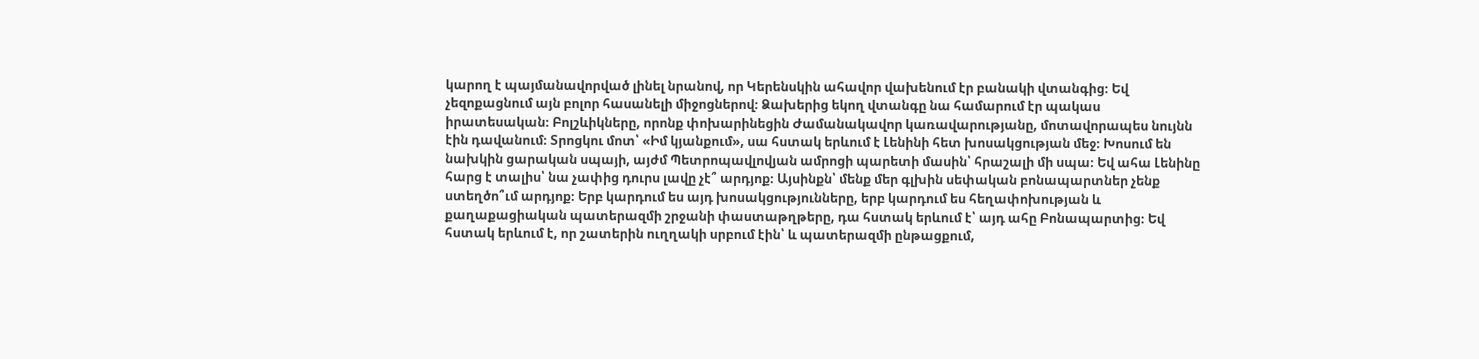կարող է պայմանավորված լինել նրանով, որ Կերենսկին ահավոր վախենում էր բանակի վտանգից։ Եվ չեզոքացնում այն բոլոր հասանելի միջոցներով։ Ձախերից եկող վտանգը նա համարում էր պակաս իրատեսական։ Բոլշևիկները, որոնք փոխարինեցին Ժամանակավոր կառավարությանը, մոտավորապես նույնն էին դավանում։ Տրոցկու մոտ՝ «Իմ կյանքում», սա հստակ երևում է Լենինի հետ խոսակցության մեջ։ Խոսում են նախկին ցարական սպայի, այժմ Պետրոպավլովյան ամրոցի պարետի մասին՝ հրաշալի մի սպա։ Եվ ահա Լենինը հարց է տալիս՝ նա չափից դուրս լավը չէ՞ արդյոք։ Այսինքն՝ մենք մեր գլխին սեփական բոնապարտներ չենք ստեղծո՞ւմ արդյոք։ Երբ կարդում ես այդ խոսակցությունները, երբ կարդում ես հեղափոխության և քաղաքացիական պատերազմի շրջանի փաստաթղթերը, դա հստակ երևում է՝ այդ ահը Բոնապարտից։ Եվ հստակ երևում է, որ շատերին ուղղակի սրբում էին՝ և պատերազմի ընթացքում,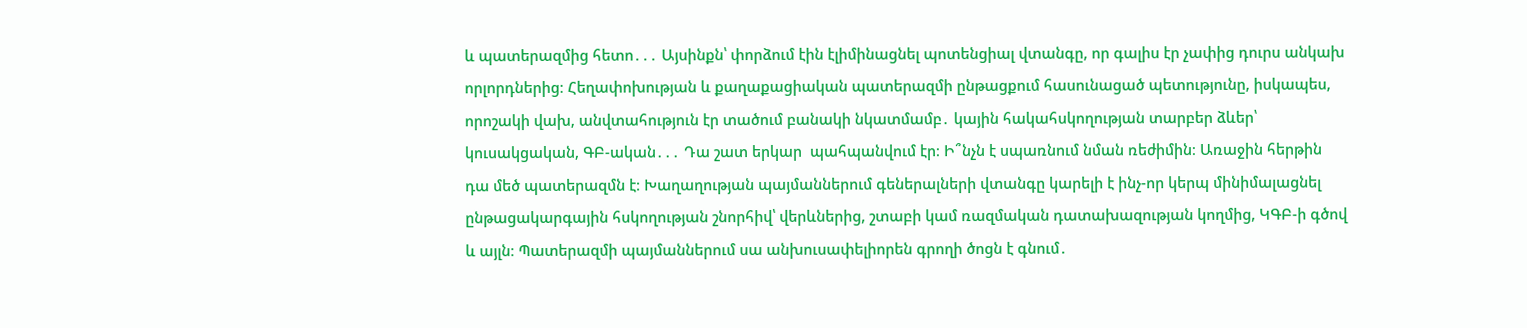և պատերազմից հետո․․․ Այսինքն՝ փորձում էին էլիմինացնել պոտենցիալ վտանգը, որ գալիս էր չափից դուրս անկախ որլորդներից։ Հեղափոխության և քաղաքացիական պատերազմի ընթացքում հասունացած պետությունը, իսկապես, որոշակի վախ, անվտահություն էր տածում բանակի նկատմամբ․ կային հակահսկողության տարբեր ձևեր՝ կուսակցական, ԳԲ-ական․․․ Դա շատ երկար  պահպանվում էր։ Ի՞նչն է սպառնում նման ռեժիմին։ Առաջին հերթին դա մեծ պատերազմն է։ Խաղաղության պայմաններում գեներալների վտանգը կարելի է ինչ-որ կերպ մինիմալացնել ընթացակարգային հսկողության շնորհիվ՝ վերևներից, շտաբի կամ ռազմական դատախազության կողմից, ԿԳԲ-ի գծով և այլն։ Պատերազմի պայմաններում սա անխուսափելիորեն գրողի ծոցն է գնում․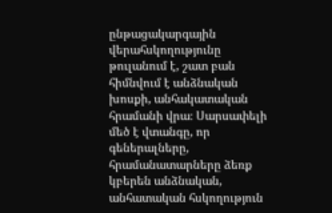ընթացակարգային վերահսկողությունը թուլանում է, շատ բան հիմնվում է անձնական խոսքի, անհակատական հրամանի վրա։ Սարսափելի մեծ է վտանգը, որ գեներալները, հրամանատարները ձեռք կբերեն անձնական, անհատական հսկողություն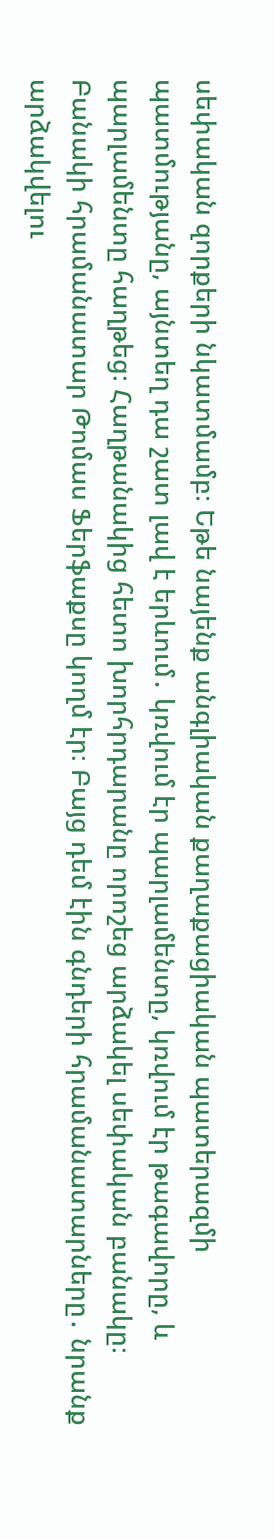սեփական զորքերի նկատմամբ։ Եթե նայենք անգլիական քաղաքացիական պատերազմի պատմությանը, այնտեղ դա շատ լավ է երևում․ կռվում էր պարլամենտը, կռվում էր թագավորը, և պարլամենտը հաղթեց։ Հաղթանակից հետո խորհրդարանը որոշեց արձակել սեփական բանակը։ Բանակի հրամանատար Թոմաս Ֆերֆաքսը կողմ էր։ Բայց դեմ էին գնդերի հրամանատարները․ նրանք արձակվելու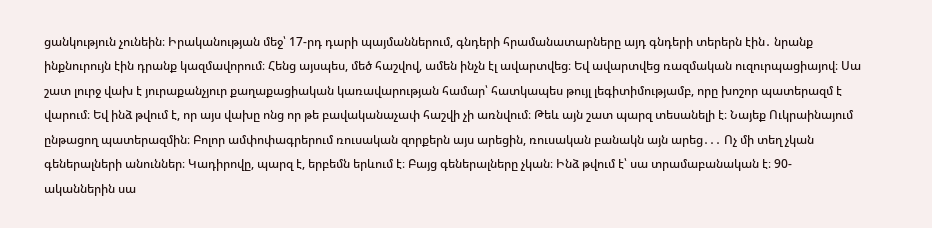ցանկություն չունեին։ Իրականության մեջ՝ 17-րդ դարի պայմաններում, գնդերի հրամանատարները այդ գնդերի տերերն էին․ նրանք ինքնուրույն էին դրանք կազմավորում։ Հենց այսպես, մեծ հաշվով, ամեն ինչն էլ ավարտվեց։ Եվ ավարտվեց ռազմական ուզուրպացիայով։ Սա շատ լուրջ վախ է յուրաքանչյուր քաղաքացիական կառավարության համար՝ հատկապես թույլ լեգիտիմությամբ, որը խոշոր պատերազմ է վարում։ Եվ ինձ թվում է, որ այս վախը ոնց որ թե բավականաչափ հաշվի չի առնվում։ Թեև այն շատ պարզ տեսանելի է։ Նայեք Ուկրաինայում ընթացող պատերազմին։ Բոլոր ամփոփագրերում ռուսական զորքերն այս արեցին, ռուսական բանակն այն արեց․․․ Ոչ մի տեղ չկան գեներալների անուններ։ Կադիրովը, պարզ է, երբեմն երևում է։ Բայց գեներալները չկան։ Ինձ թվում է՝ սա տրամաբանական է։ 90-ականներին սա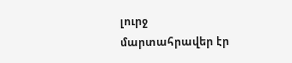լուրջ մարտահրավեր էր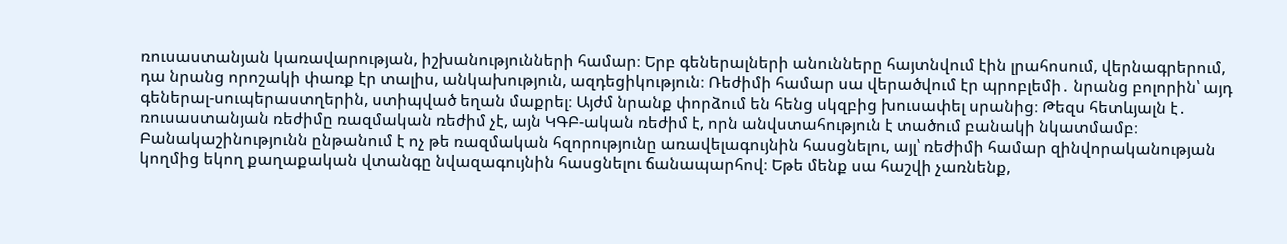ռուսաստանյան կառավարության, իշխանությունների համար։ Երբ գեներալների անունները հայտնվում էին լրահոսում, վերնագրերում, դա նրանց որոշակի փառք էր տալիս, անկախություն, ազդեցիկություն։ Ռեժիմի համար սա վերածվում էր պրոբլեմի․ նրանց բոլորին՝ այդ գեներալ-սուպերաստղերին, ստիպված եղան մաքրել։ Այժմ նրանք փորձում են հենց սկզբից խուսափել սրանից։ Թեզս հետևյալն է․ ռուսաստանյան ռեժիմը ռազմական ռեժիմ չէ, այն ԿԳԲ-ական ռեժիմ է, որն անվստահություն է տածում բանակի նկատմամբ։ Բանակաշինությունն ընթանում է ոչ թե ռազմական հզորությունը առավելագույնին հասցնելու, այլ՝ ռեժիմի համար զինվորականության կողմից եկող քաղաքական վտանգը նվազագույնին հասցնելու ճանապարհով։ Եթե մենք սա հաշվի չառնենք,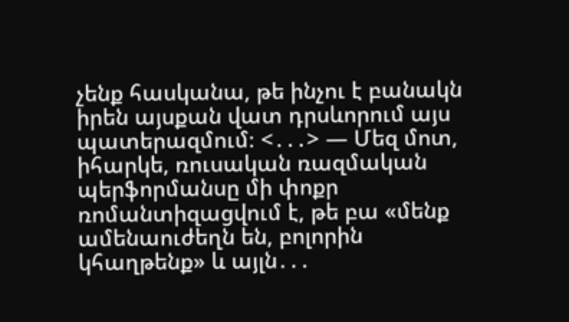չենք հասկանա, թե ինչու է բանակն իրեն այսքան վատ դրսևորում այս պատերազմում։ <․․․> — Մեզ մոտ, իհարկե, ռուսական ռազմական պերֆորմանսը մի փոքր ռոմանտիզացվում է, թե բա «մենք ամենաուժեղն են, բոլորին կհաղթենք» և այլն․․․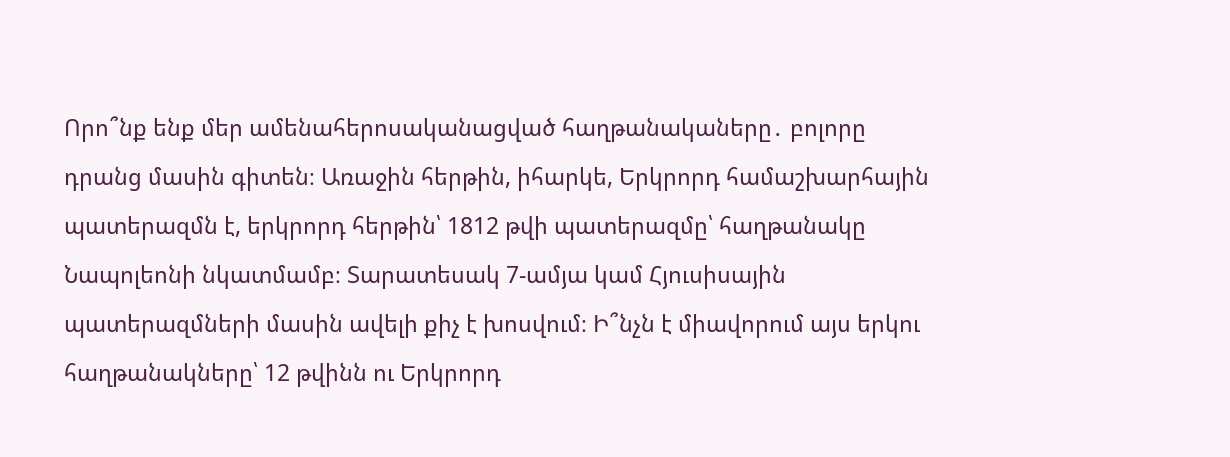Որո՞նք ենք մեր ամենահերոսականացված հաղթանակաները․ բոլորը դրանց մասին գիտեն։ Առաջին հերթին, իհարկե, Երկրորդ համաշխարհային պատերազմն է, երկրորդ հերթին՝ 1812 թվի պատերազմը՝ հաղթանակը Նապոլեոնի նկատմամբ։ Տարատեսակ 7-ամյա կամ Հյուսիսային պատերազմների մասին ավելի քիչ է խոսվում։ Ի՞նչն է միավորում այս երկու հաղթանակները՝ 12 թվինն ու Երկրորդ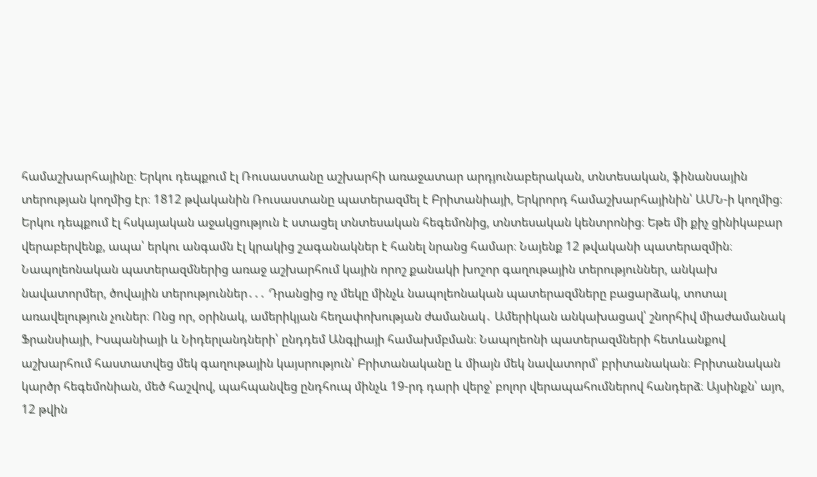համաշխարհայինը։ Երկու դեպքում էլ Ռուսաստանը աշխարհի առաջատար արդյունաբերական, տնտեսական, ֆինանսային տերության կողմից էր։ 1812 թվականին Ռուսաստանը պատերազմել է Բրիտանիայի, Երկրորդ համաշխարհայինին՝ ԱՄՆ-ի կողմից։ Երկու դեպքում էլ հսկայական աջակցություն է ստացել տնտեսական հեգեմոնից, տնտեսական կենտրոնից։ Եթե մի քիչ ցինիկաբար վերաբերվենք, ապա՝ երկու անգամն էլ կրակից շագանակներ է հանել նրանց համար։ Նայենք 12 թվականի պատերազմին։ Նապոլեոնական պատերազմներից առաջ աշխարհում կային որոշ քանակի խոշոր գաղութային տերություններ, անկախ նավատորմեր, ծովային տերություններ․․․ Դրանցից ոչ մեկը մինչև նապոլեոնական պատերազմները բացարձակ, տոտալ առավելություն չուներ։ Ոնց որ, օրինակ, ամերիկյան հեղափոխության ժամանակ․ Ամերիկան անկախացավ՝ շնորհիվ միաժամանակ Ֆրանսիայի, Իսպանիայի և Նիդերլանդների՝ ընդդեմ Անգլիայի համախմբման։ Նապոլեոնի պատերազմների հետևանքով աշխարհում հաստատվեց մեկ գաղութային կայսրություն՝ Բրիտանականը և միայն մեկ նավատորմ՝ բրիտանական։ Բրիտանական կարծր հեգեմոնիան, մեծ հաշվով, պահպանվեց ընդհուպ մինչև 19-րդ դարի վերջ՝ բոլոր վերապահումներով հանդերձ։ Այսինքն՝ այո, 12 թվին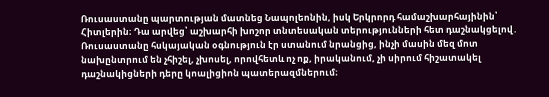Ռուսաստանը պարտության մատնեց Նապոլեոնին, իսկ Երկրորդ համաշխարհայինին՝ Հիտլերին։ Դա արվեց՝ աշխարհի խոշոր տնտեսական տերությունների հետ դաշնակցելով․ Ռուսաստանը հսկայական օգնություն էր ստանում նրանցից, ինչի մասին մեզ մոտ նախընտրում են չհիշել, չխոսել, որովհետև ոչ ոք, իրականում, չի սիրում հիշատակել դաշնակիցների դերը կոալիցիոն պատերազմներում։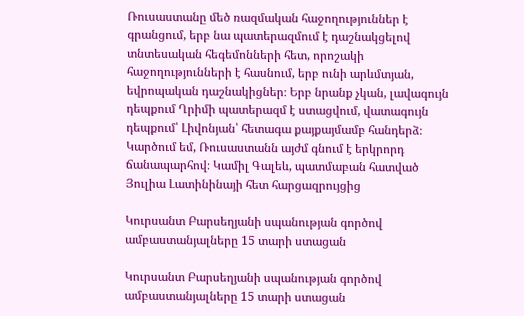Ռուսաստանը մեծ ռազմական հաջողություններ է գրանցում, երբ նա պատերազմում է դաշնակցելով տնտեսական հեգեմոնների հետ, որոշակի հաջողությունների է հասնում, երբ ունի արևմտյան, եվրոպական դաշնակիցներ։ Երբ նրանք չկան, լավագույն դեպքում Ղրիմի պատերազմ է ստացվում, վատագույն դեպքում՝ Լիվոնյան՝ հետագա քայքայմամբ հանդերձ։ Կարծում եմ, Ռուսաստանն այժմ գնում է երկրորդ ճանապարհով։ Կամիլ Գալեև, պատմաբան հատված Յուլիա Լատինինայի հետ հարցազրույցից

Կուրսանտ Բարսեղյանի սպանության գործով ամբաստանյալները 15 տարի ստացան

Կուրսանտ Բարսեղյանի սպանության գործով ամբաստանյալները 15 տարի ստացան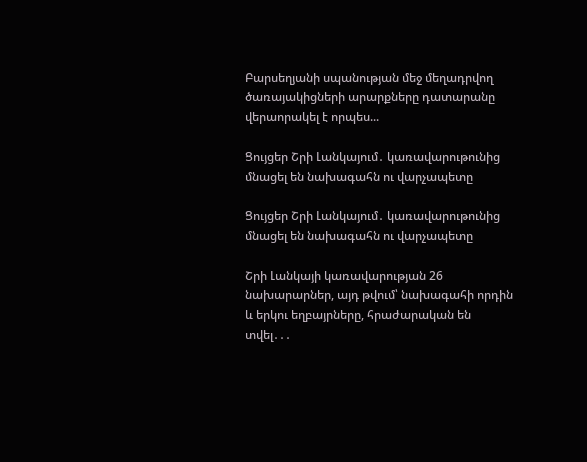Բարսեղյանի սպանության մեջ մեղադրվող ծառայակիցների արարքները դատարանը վերաորակել է որպես...

Ցույցեր Շրի Լանկայում․ կառավարութունից մնացել են նախագահն ու վարչապետը

Ցույցեր Շրի Լանկայում․ կառավարութունից մնացել են նախագահն ու վարչապետը

Շրի Լանկայի կառավարության 26 նախարարներ, այդ թվում՝ նախագահի որդին և երկու եղբայրները, հրաժարական են տվել․․․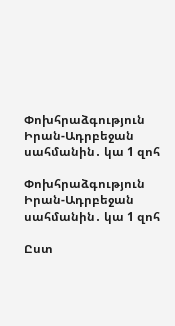Փոխհրաձգություն Իրան-Ադրբեջան սահմանին․ կա 1 զոհ

Փոխհրաձգություն Իրան-Ադրբեջան սահմանին․ կա 1 զոհ

Ըստ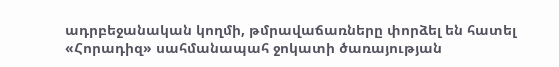ադրբեջանական կողմի, թմրավաճառները փորձել են հատել «Հորադիզ» սահմանապահ ջոկատի ծառայության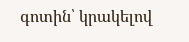գոտին՝ կրակելով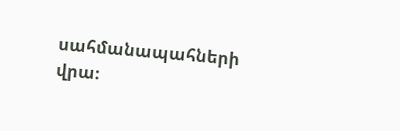սահմանապահների վրա։